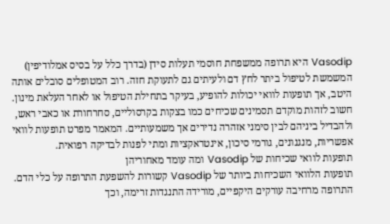Vasodip היא תרופה ממשפחת חוסמי תעלות סידן (בדרך כלל על בסיס אמלודיפין) המשמשת לטיפול ביתר לחץ דם ולעיתים גם לתעוקת חזה. רוב המטופלים סובלים אותה היטב, אך תופעות לוואי יכולות להופיע, בעיקר בתחילת הטיפול או לאחר העלאת מינון. חשוב לזהות מוקדם תסמינים שכיחים כמו בצקות בקרסוליים, סחרחורת או כאבי ראש, ולהבדיל ביניהם לבין סימני אזהרה נדירים אך משמעותיים. המאמר מפרט תופעות לוואי אפשריות, מנגנונים, גורמי סיכון, אינטראקציות ומתי לפנות לבדיקה רפואית.
תופעות לוואי שכיחות של Vasodip ומה עומד מאחוריהן
תופעות הלוואי השכיחות ביותר של Vasodip קשורות להשפעת התרופה על כלי הדם. התרופה מרחיבה עורקים היקפיים, מורידה התנגדות זרימה, וכך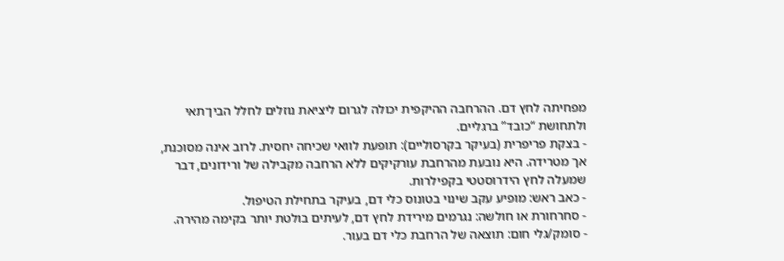מפחיתה לחץ דם. ההרחבה ההיקפית יכולה לגרום ליציאת נוזלים לחלל הבין־תאי ולתחושת “כובד” ברגליים.
- בצקת פריפרית (בעיקר בקרסוליים): תופעת לוואי שכיחה יחסית. לרוב אינה מסוכנת, אך מטרידה. היא נובעת מהרחבת עורקיקים ללא הרחבה מקבילה של ורידונים, דבר שמעלה לחץ הידרוסטטי בקפילרות.
- כאב ראש: מופיע עקב שינוי בטונוס כלי דם, בעיקר בתחילת הטיפול.
- סחרחורת או חולשה: נגרמים מירידת לחץ דם, לעיתים בולטת יותר בקימה מהירה.
- סומק/גלי חום: תוצאה של הרחבת כלי דם בעור.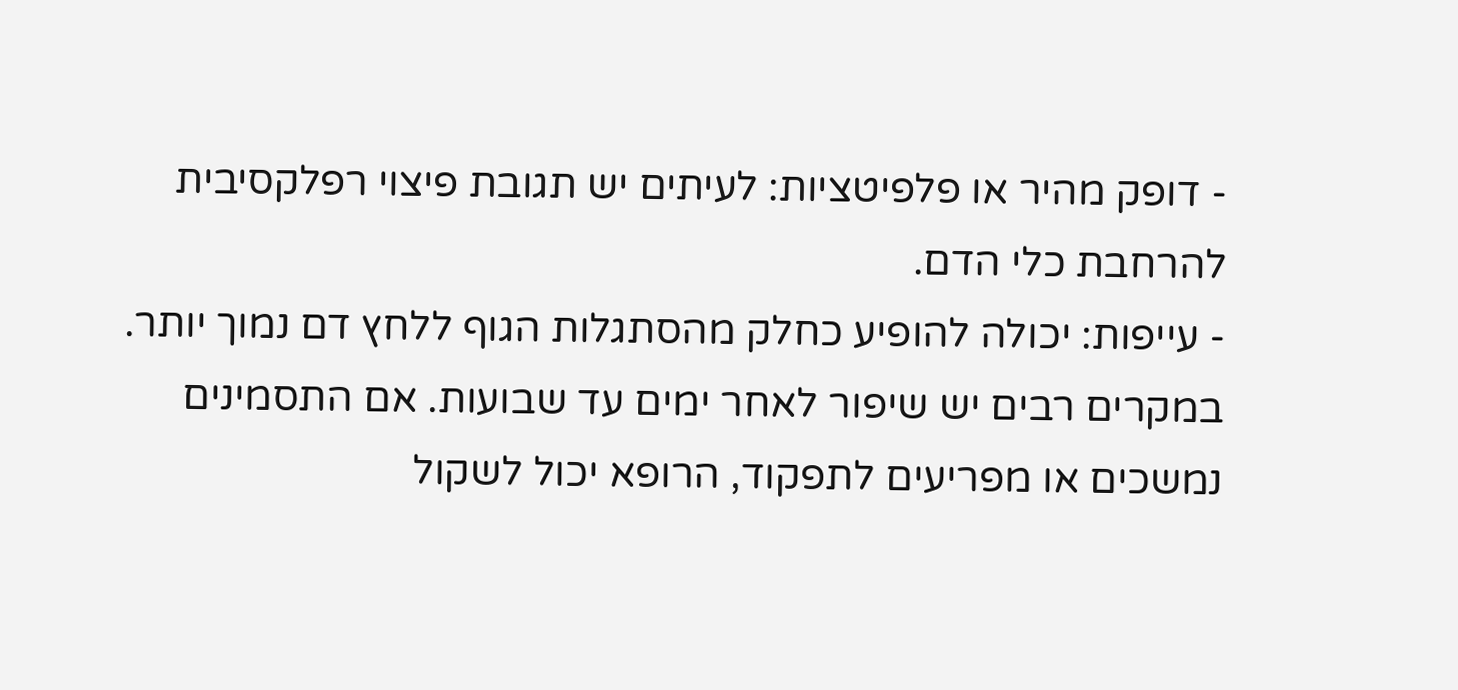- דופק מהיר או פלפיטציות: לעיתים יש תגובת פיצוי רפלקסיבית להרחבת כלי הדם.
- עייפות: יכולה להופיע כחלק מהסתגלות הגוף ללחץ דם נמוך יותר.
במקרים רבים יש שיפור לאחר ימים עד שבועות. אם התסמינים נמשכים או מפריעים לתפקוד, הרופא יכול לשקול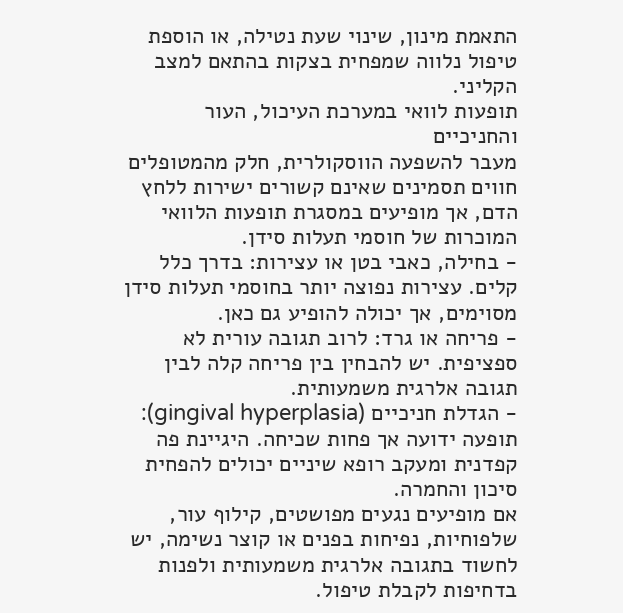התאמת מינון, שינוי שעת נטילה, או הוספת טיפול נלווה שמפחית בצקות בהתאם למצב הקליני.
תופעות לוואי במערכת העיכול, העור והחניכיים
מעבר להשפעה הווסקולרית, חלק מהמטופלים חווים תסמינים שאינם קשורים ישירות ללחץ הדם, אך מופיעים במסגרת תופעות הלוואי המוכרות של חוסמי תעלות סידן.
- בחילה, כאבי בטן או עצירות: בדרך כלל קלים. עצירות נפוצה יותר בחוסמי תעלות סידן מסוימים, אך יכולה להופיע גם כאן.
- פריחה או גרד: לרוב תגובה עורית לא ספציפית. יש להבחין בין פריחה קלה לבין תגובה אלרגית משמעותית.
- הגדלת חניכיים (gingival hyperplasia): תופעה ידועה אך פחות שכיחה. היגיינת פה קפדנית ומעקב רופא שיניים יכולים להפחית סיכון והחמרה.
אם מופיעים נגעים מפושטים, קילוף עור, שלפוחיות, נפיחות בפנים או קוצר נשימה, יש לחשוד בתגובה אלרגית משמעותית ולפנות בדחיפות לקבלת טיפול.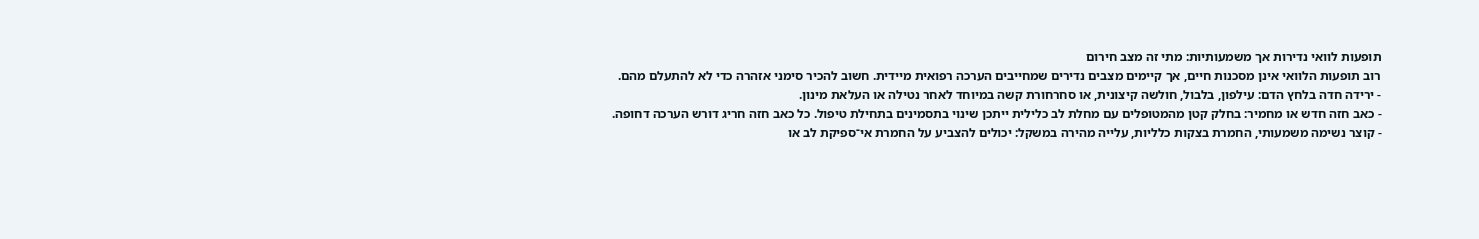תופעות לוואי נדירות אך משמעותיות: מתי זה מצב חירום
רוב תופעות הלוואי אינן מסכנות חיים, אך קיימים מצבים נדירים שמחייבים הערכה רפואית מיידית. חשוב להכיר סימני אזהרה כדי לא להתעלם מהם.
- ירידה חדה בלחץ הדם: עילפון, בלבול, חולשה קיצונית, או סחרחורת קשה במיוחד לאחר נטילה או העלאת מינון.
- כאב חזה חדש או מחמיר: בחלק קטן מהמטופלים עם מחלת לב כלילית ייתכן שינוי בתסמינים בתחילת טיפול. כל כאב חזה חריג דורש הערכה דחופה.
- קוצר נשימה משמעותי, החמרת בצקות כלליות, עלייה מהירה במשקל: יכולים להצביע על החמרת אי־ספיקת לב או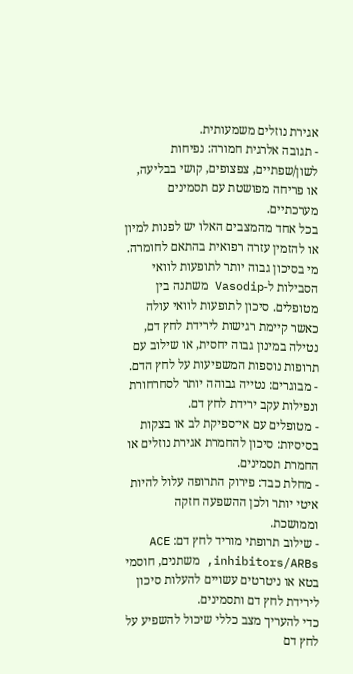אגירת נוזלים משמעותית.
- תגובה אלרגית חמורה: נפיחות לשון/שפתיים, צפצופים, קושי בבליעה, או פריחה מפושטת עם תסמינים מערכתיים.
בכל אחד מהמצבים האלו יש לפנות למיון או להזמין עזרה רפואית בהתאם לחומרה.
מי בסיכון גבוה יותר לתופעות לוואי
הסבילות ל-Vasodip משתנה בין מטופלים. סיכון לתופעות לוואי עולה כאשר קיימת רגישות לירידת לחץ דם, נטילה במינון גבוה יחסית, או שילוב עם תרופות נוספות המשפיעות על לחץ הדם.
- מבוגרים: נטייה גבוהה יותר לסחרחורת ונפילות עקב ירידת לחץ דם.
- מטופלים עם אי־ספיקת לב או בצקות בסיסיות: סיכון להחמרת אגירת נוזלים או החמרת תסמינים.
- מחלת כבד: פירוק התרופה עלול להיות איטי יותר ולכן ההשפעה חזקה וממושכת.
- שילוב תרופתי מוריד לחץ דם: ACE inhibitors/ARBs, משתנים, חוסמי בטא או ניטרטים עשויים להעלות סיכון לירידת לחץ דם ותסמינים.
כדי להעריך מצב כללי שיכול להשפיע על לחץ דם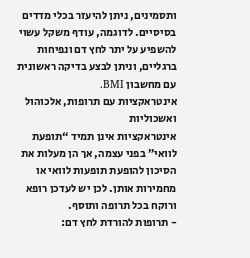ותסמינים, ניתן להיעזר בכלי מדדים בסיסיים. לדוגמה, עודף משקל עשוי להשפיע על יתר לחץ דם ונפיחות ברגליים, וניתן לבצע בדיקה ראשונית עם מחשבון BMI.
אינטראקציות עם תרופות, אלכוהול ואשכוליות
אינטראקציות אינן תמיד “תופעת לוואי” בפני עצמה, אך הן מעלות את הסיכון להופעת תופעות לוואי או מחמירות אותן. לכן יש לעדכן רופא ורוקח בכל תרופה ותוסף.
- תרופות להורדת לחץ דם: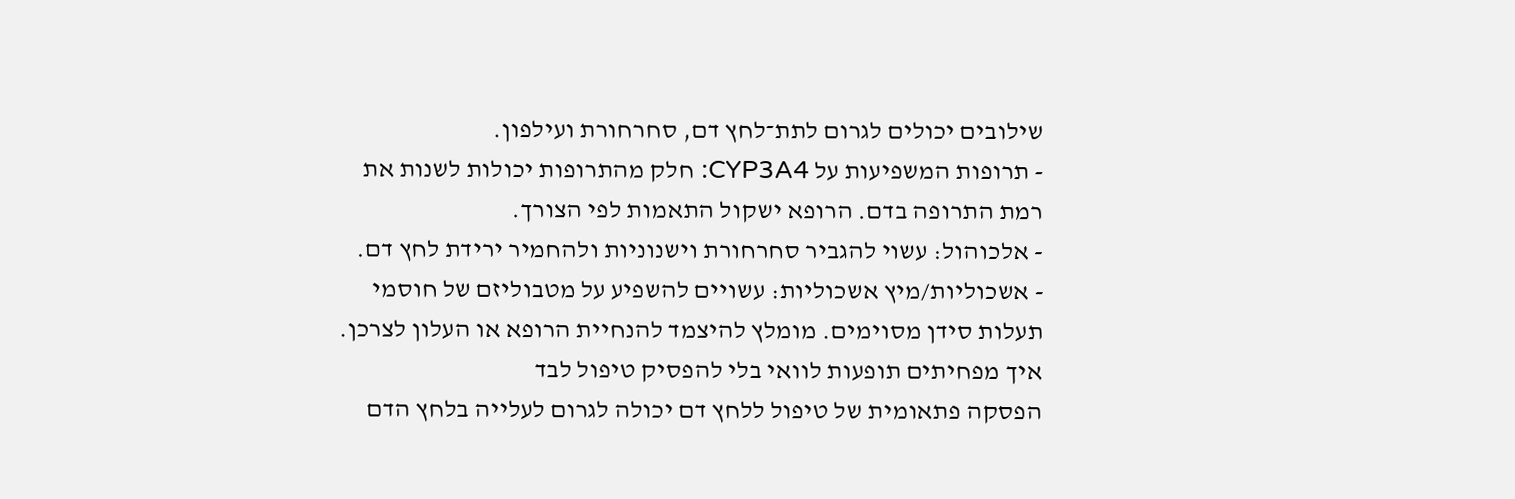שילובים יכולים לגרום לתת־לחץ דם, סחרחורת ועילפון.
- תרופות המשפיעות על CYP3A4: חלק מהתרופות יכולות לשנות את רמת התרופה בדם. הרופא ישקול התאמות לפי הצורך.
- אלכוהול: עשוי להגביר סחרחורת וישנוניות ולהחמיר ירידת לחץ דם.
- אשכוליות/מיץ אשכוליות: עשויים להשפיע על מטבוליזם של חוסמי תעלות סידן מסוימים. מומלץ להיצמד להנחיית הרופא או העלון לצרכן.
איך מפחיתים תופעות לוואי בלי להפסיק טיפול לבד
הפסקה פתאומית של טיפול ללחץ דם יכולה לגרום לעלייה בלחץ הדם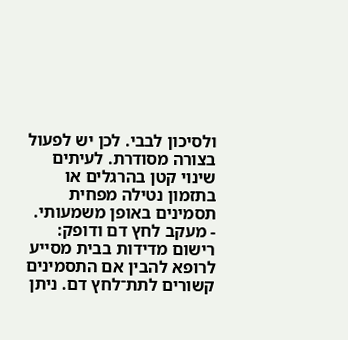ולסיכון לבבי. לכן יש לפעול בצורה מסודרת. לעיתים שינוי קטן בהרגלים או בתזמון נטילה מפחית תסמינים באופן משמעותי.
- מעקב לחץ דם ודופק: רישום מדידות בבית מסייע לרופא להבין אם התסמינים קשורים לתת־לחץ דם. ניתן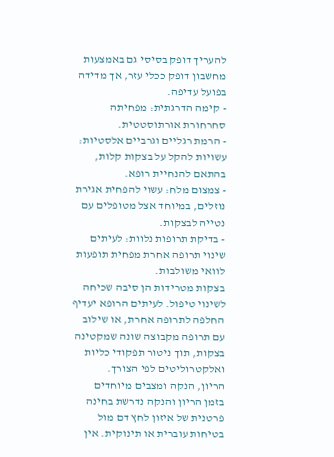להעריך דופק בסיסי גם באמצעות מחשבון דופק ככלי עזר, אך מדידה בפועל עדיפה.
- קימה הדרגתית: מפחיתה סחרחורת אורתוסטטית.
- הרמת רגליים וגרביים אלסטיות: עשויות להקל על בצקות קלות, בהתאם להנחיית רופא.
- צמצום מלח: עשוי להפחית אגירת נוזלים, במיוחד אצל מטופלים עם נטייה לבצקות.
- בדיקת תרופות נלוות: לעיתים שינוי תרופה אחרת מפחית תופעות לוואי משולבות.
בצקות מטרידות הן סיבה שכיחה לשינוי טיפול. לעיתים הרופא יעדיף החלפה לתרופה אחרת, או שילוב עם תרופה מקבוצה שונה שמקטינה בצקות, תוך ניטור תפקודי כליות ואלקטרוליטים לפי הצורך.
הריון, הנקה ומצבים מיוחדים
בזמן הריון והנקה נדרשת בחינה פרטנית של איזון לחץ דם מול בטיחות עוברית או תינוקית. אין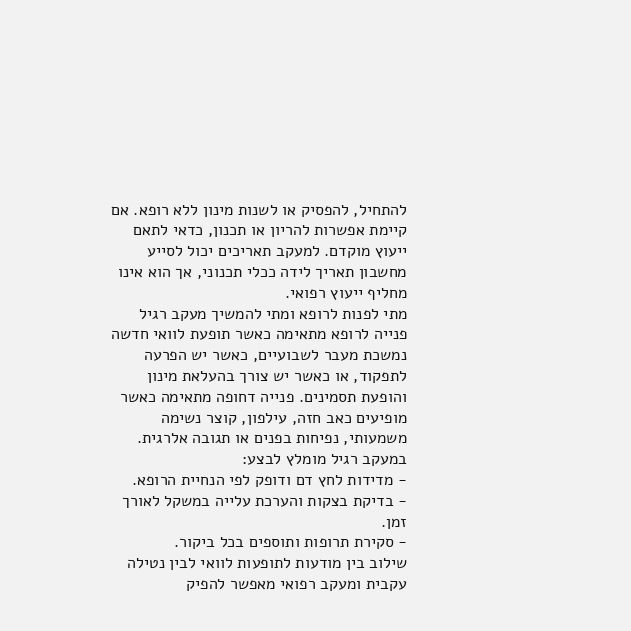להתחיל, להפסיק או לשנות מינון ללא רופא. אם קיימת אפשרות להריון או תכנון, כדאי לתאם ייעוץ מוקדם. למעקב תאריכים יכול לסייע מחשבון תאריך לידה ככלי תכנוני, אך הוא אינו מחליף ייעוץ רפואי.
מתי לפנות לרופא ומתי להמשיך מעקב רגיל
פנייה לרופא מתאימה כאשר תופעת לוואי חדשה נמשכת מעבר לשבועיים, כאשר יש הפרעה לתפקוד, או כאשר יש צורך בהעלאת מינון והופעת תסמינים. פנייה דחופה מתאימה כאשר מופיעים כאב חזה, עילפון, קוצר נשימה משמעותי, נפיחות בפנים או תגובה אלרגית.
במעקב רגיל מומלץ לבצע:
- מדידות לחץ דם ודופק לפי הנחיית הרופא.
- בדיקת בצקות והערכת עלייה במשקל לאורך זמן.
- סקירת תרופות ותוספים בכל ביקור.
שילוב בין מודעות לתופעות לוואי לבין נטילה עקבית ומעקב רפואי מאפשר להפיק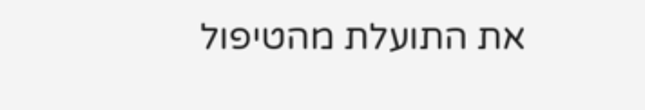את התועלת מהטיפול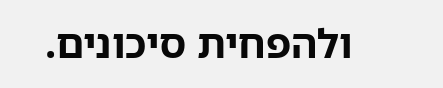ולהפחית סיכונים.